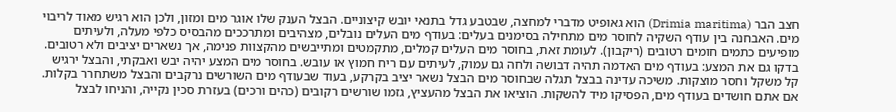חצב הבר (Drimia maritima) הוא גאופיט מדברי למחצה, שבטבע גדל בתנאי יובש קיצוניים. הבצל הענק שלו אוגר מים ומזון, ולכן הוא רגיש מאוד לריבוי מים. האבחנה בין עודף השקיה לחוסר מים מתחילה בסימנים בעלים: בעודף מים העלים נובלים, מצהיבים ומתרככים מהבסיס כלפי מעלה, ולעיתים מופיעים כתמים חומים רטובים (ריקבון). לעומת זאת, בחוסר מים העלים קמלים, מתקמטים ומתייבשים מהקצוות פנימה, אך נשארים יציבים ולא רטובים.
בדקו גם את המצע: בעודף מים האדמה תהיה דבושה ולחה גם עמוק, לעיתים עם ריח חמוץ או עובש. בחוסר מים המצע יהיה יבש ואבקתי, והבצל ירגיש קל משקל וחסר מוצקות. משיכה עדינה בבצל תגלה שבחוסר מים הבצל נשאר יציב בקרקע, בעוד שבעודף מים השורשים נרקבים והבצל משתחרר בקלות.
אם אתם חושדים בעודף מים, הפסיקו מיד להשקות. הוציאו את הבצל מהעציץ, גזמו שורשים רקובים (כהים ורכים) בעזרת סכין נקייה, והניחו לבצל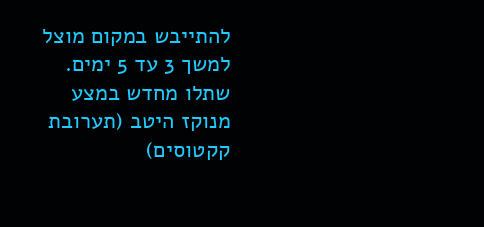להתייבש במקום מוצל למשך 3 עד 5 ימים. שתלו מחדש במצע מנוקז היטב (תערובת קקטוסים)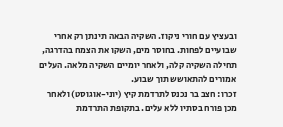ובעציץ עם חורי ניקוז. השקיה הבאה תינתן רק אחרי שבועיים לפחות. בחוסר מים, השקו את הצמח בהדרגה, תחילה השקיה קלה, ולאחר יומיים השקיה מלאה. העלים אמורים להתאושש תוך שבוע.
זכרו: חצב בר נכנס לתרדמת קיץ (יוני-אוגוסט) ולאחר מכן פורח בסתיו ללא עלים. בתקופת התרדמת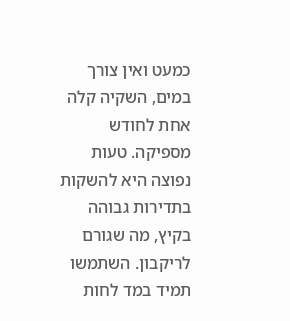כמעט ואין צורך במים, השקיה קלה אחת לחודש מספיקה. טעות נפוצה היא להשקות בתדירות גבוהה בקיץ, מה שגורם לריקבון. השתמשו תמיד במד לחות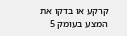קרקע או בדקו את המצע בעומק 5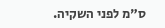ס"מ לפני השקיה.